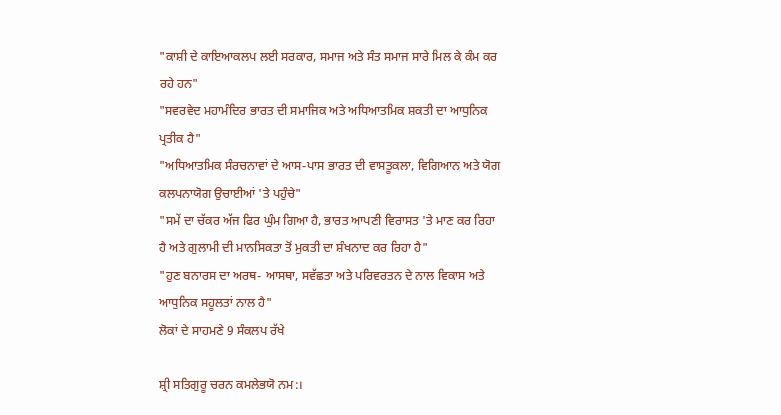"ਕਾਸ਼ੀ ਦੇ ਕਾਇਆਕਲਪ ਲਈ ਸਰਕਾਰ, ਸਮਾਜ ਅਤੇ ਸੰਤ ਸਮਾਜ ਸਾਰੇ ਮਿਲ ਕੇ ਕੰਮ ਕਰ ਰਹੇ ਹਨ"
"ਸਵਰਵੇਦ ਮਹਾਮੰਦਿਰ ਭਾਰਤ ਦੀ ਸਮਾਜਿਕ ਅਤੇ ਅਧਿਆਤਮਿਕ ਸ਼ਕਤੀ ਦਾ ਆਧੁਨਿਕ ਪ੍ਰਤੀਕ ਹੈ"
"ਅਧਿਆਤਮਿਕ ਸੰਰਚਨਾਵਾਂ ਦੇ ਆਸ-ਪਾਸ ਭਾਰਤ ਦੀ ਵਾਸਤੂਕਲਾ, ਵਿਗਿਆਨ ਅਤੇ ਯੋਗ ਕਲਪਨਾਯੋਗ ਉਚਾਈਆਂ 'ਤੇ ਪਹੁੰਚੇ"
"ਸਮੇਂ ਦਾ ਚੱਕਰ ਅੱਜ ਫਿਰ ਘੁੰਮ ਗਿਆ ਹੈ, ਭਾਰਤ ਆਪਣੀ ਵਿਰਾਸਤ 'ਤੇ ਮਾਣ ਕਰ ਰਿਹਾ ਹੈ ਅਤੇ ਗੁਲਾਮੀ ਦੀ ਮਾਨਸਿਕਤਾ ਤੋਂ ਮੁਕਤੀ ਦਾ ਸ਼ੰਖਨਾਦ ਕਰ ਰਿਹਾ ਹੈ"
"ਹੁਣ ਬਨਾਰਸ ਦਾ ਅਰਥ- ਆਸਥਾ, ਸਵੱਛਤਾ ਅਤੇ ਪਰਿਵਰਤਨ ਦੇ ਨਾਲ ਵਿਕਾਸ ਅਤੇ ਆਧੁਨਿਕ ਸਹੂਲਤਾਂ ਨਾਲ ਹੈ"
ਲੋਕਾਂ ਦੇ ਸਾਹਮਣੇ 9 ਸੰਕਲਪ ਰੱਖੇ

ਸ਼੍ਰੀ ਸਤਿਗੁਰੂ ਚਰਨ ਕਮਲੇਭਯੋ ਨਮ:।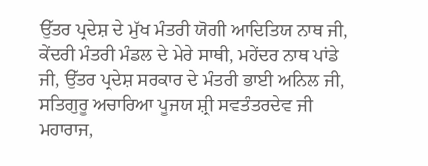ਉੱਤਰ ਪ੍ਰਦੇਸ਼ ਦੇ ਮੁੱਖ ਮੰਤਰੀ ਯੋਗੀ ਆਦਿਤਿਯ ਨਾਥ ਜੀ, ਕੇਂਦਰੀ ਮੰਤਰੀ ਮੰਡਲ ਦੇ ਮੇਰੇ ਸਾਥੀ, ਮਹੇਂਦਰ ਨਾਥ ਪਾਂਡੇ ਜੀ, ਉੱਤਰ ਪ੍ਰਦੇਸ਼ ਸਰਕਾਰ ਦੇ ਮੰਤਰੀ ਭਾਈ ਅਨਿਲ ਜੀ, ਸਤਿਗੁਰੂ ਅਚਾਰਿਆ ਪੂਜਯ ਸ਼੍ਰੀ ਸਵਤੰਤਰਦੇਵ ਜੀ ਮਹਾਰਾਜ,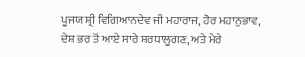ਪੂਜਯ ਸ਼੍ਰੀ ਵਿਗਿਆਨਦੇਵ ਜੀ ਮਹਾਰਾਜ, ਹੋਰ ਮਹਾਨੁਭਾਵ, ਦੇਸ਼ ਭਰ ਤੋਂ ਆਏ ਸਾਰੇ ਸ਼ਰਧਾਲੂਗਣ, ਅਤੇ ਮੇਰੇ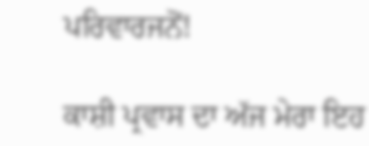ਪਰਿਵਾਰਜਨੋਂ!

ਕਾਸ਼ੀ ਪ੍ਰਵਾਸ ਦਾ ਅੱਜ ਮੇਰਾ ਇਹ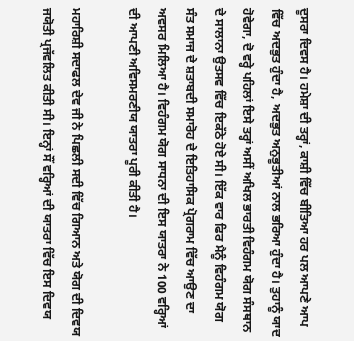ਦੂਸਰਾ ਦਿਵਸ ਹੈ। ਹਮੇਸ਼ਾ ਦੀ ਤਰ੍ਹਾਂ, ਕਾਸ਼ੀ ਵਿੱਚ ਬੀਤਿਆ ਹਰ ਪਲ ਆਪਣੇ ਆਪ ਵਿੱਚ ਅਦਭੁਤ ਹੁੰਦਾ ਹੈ, ਅਦਭੁਤ ਅਨੁਭੂਤੀਆਂ ਨਾਲ ਭਰਿਆ ਹੁੰਦਾ ਹੈ। ਤੁਹਾਨੂੰ ਯਾਦ ਹੋਵੇਗਾ, ਦੋ ਵਰ੍ਹੇ ਪਹਿਲਾਂ ਇਸੇ ਤਰ੍ਹਾਂ ਅਸੀਂ ਅਖਿਲ ਭਾਰਤੀ ਵਿਹੰਗਮ ਯੋਗ ਸੰਸਥਾਨ ਦੇ ਸਾਲਾਨਾ ਉਤਸਵ ਵਿੱਚ ਇਕੱਠੇ ਹੋਏ ਸੀ। ਇੱਕ ਵਾਰ ਫਿਰ ਮੈਨੂੰ ਵਿਹੰਗਮ ਯੋਗ ਸੰਤ ਸਮਾਜ ਦੇ ਸ਼ਤਾਬਦੀ ਸਮਾਰੋਹ ਦੇ ਇਤਿਹਾਸਿਕ ਪ੍ਰੋਗਰਾਮ ਵਿੱਚ ਆਉਣ ਦਾ ਅਵਸਰ ਮਿਲਿਆ ਹੈ। ਵਿਹੰਗਮ ਯੋਗ ਸਾਧਨਾ ਦੀ ਇਸ ਯਾਤਰਾ ਨੇ 100 ਵਰ੍ਹਿਆਂ ਦੀ ਆਪਣੀ ਅਵਿਸਮਰਣੀਯ ਯਾਤਰਾ ਪੂਰੀ ਕੀਤੀ ਹੈ।

ਮਹਾਰਿਸ਼ੀ ਸਦਾਫਲ ਦੇਵ ਜੀ ਨੇ ਪਿਛਲੀ ਸਦੀ ਵਿੱਚ ਗਿਆਨ ਅਤੇ ਯੋਗ ਦੀ ਦਿਵਯ ਜਯੋਤੀ ਪ੍ਰਜੱਵਲਿਤ ਕੀਤੀ ਸੀ। ਇਨ੍ਹਾਂ ਸੌਂ ਵਰ੍ਹਿਆਂ ਦੀ ਯਾਤਰਾ ਵਿੱਚ ਇਸ ਦਿਵਯ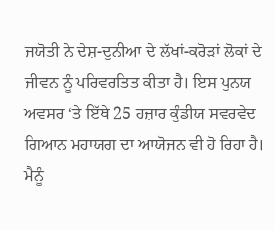ਜਯੋਤੀ ਨੇ ਦੇਸ਼-ਦੁਨੀਆ ਦੇ ਲੱਖਾਂ-ਕਰੋੜਾਂ ਲੋਕਾਂ ਦੇ ਜੀਵਨ ਨੂੰ ਪਰਿਵਰਤਿਤ ਕੀਤਾ ਹੈ। ਇਸ ਪੁਨਯ ਅਵਸਰ ‘ਤੇ ਇੱਥੇ 25 ਹਜ਼ਾਰ ਕੁੰਡੀਯ ਸਵਰਵੇਦ ਗਿਆਨ ਮਹਾਯਗ ਦਾ ਆਯੋਜਨ ਵੀ ਹੋ ਰਿਹਾ ਹੈ। ਮੈਨੂੰ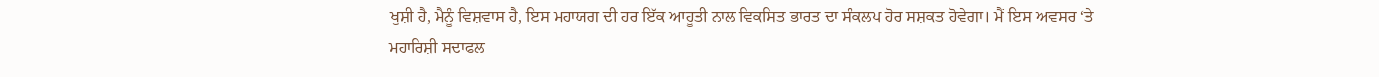ਖੁਸ਼ੀ ਹੈ, ਮੈਨੂੰ ਵਿਸ਼ਵਾਸ ਹੈ, ਇਸ ਮਹਾਯਗ ਦੀ ਹਰ ਇੱਕ ਆਹੂਤੀ ਨਾਲ ਵਿਕਸਿਤ ਭਾਰਤ ਦਾ ਸੰਕਲਪ ਹੋਰ ਸਸ਼ਕਤ ਹੋਵੇਗਾ। ਮੈਂ ਇਸ ਅਵਸਰ ‘ਤੇ ਮਹਾਰਿਸ਼ੀ ਸਦਾਫਲ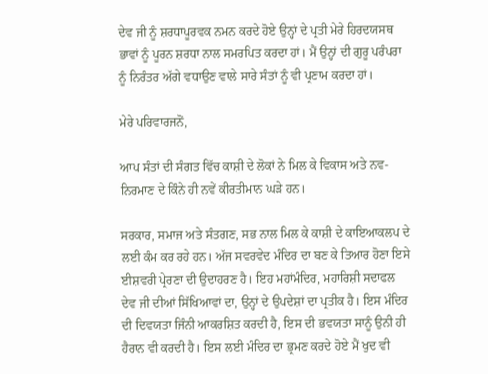ਦੇਵ ਜੀ ਨੂੰ ਸ਼ਰਧਾਪੂਰਵਕ ਨਮਨ ਕਰਦੇ ਹੋਏ ਉਨ੍ਹਾਂ ਦੇ ਪ੍ਰਤੀ ਮੇਰੇ ਹਿਰਦਯਸਥ ਭਾਵਾਂ ਨੂੰ ਪੂਰਨ ਸ਼ਰਧਾ ਨਾਲ ਸਮਰਪਿਤ ਕਰਦਾ ਹਾਂ। ਮੈਂ ਉਨ੍ਹਾਂ ਦੀ ਗੁਰੂ ਪਰੰਪਰਾ ਨੂੰ ਨਿਰੰਤਰ ਅੱਗੇ ਵਧਾਉਣ ਵਾਲੇ ਸਾਰੇ ਸੰਤਾਂ ਨੂੰ ਵੀ ਪ੍ਰਣਾਮ ਕਰਦਾ ਹਾਂ।

ਮੇਰੇ ਪਰਿਵਾਰਜਨੋਂ,

ਆਪ ਸੰਤਾਂ ਦੀ ਸੰਗਤ ਵਿੱਚ ਕਾਸ਼ੀ ਦੇ ਲੋਕਾਂ ਨੇ ਮਿਲ ਕੇ ਵਿਕਾਸ ਅਤੇ ਨਵ-ਨਿਰਮਾਣ ਦੇ ਕਿੰਨੇ ਹੀ ਨਵੇਂ ਕੀਰਤੀਮਾਨ ਘੜੇ ਹਨ।

ਸਰਕਾਰ, ਸਮਾਜ ਅਤੇ ਸੰਤਗਣ, ਸਭ ਨਾਲ ਮਿਲ ਕੇ ਕਾਸ਼ੀ ਦੇ ਕਾਇਆਕਲਪ ਦੇ ਲਈ ਕੰਮ ਕਰ ਰਹੇ ਹਨ। ਅੱਜ ਸਵਰਵੇਦ ਮੰਦਿਰ ਦਾ ਬਣ ਕੇ ਤਿਆਰ ਹੋਣਾ ਇਸੇ ਈਸ਼ਵਰੀ ਪ੍ਰੇਰਣਾ ਦੀ ਉਦਾਹਰਣ ਹੈ। ਇਹ ਮਹਾਂਮੰਦਿਰ, ਮਹਾਰਿਸ਼ੀ ਸਦਾਫਲ ਦੇਵ ਜੀ ਦੀਆਂ ਸਿੱਖਿਆਵਾਂ ਦਾ, ਉਨ੍ਹਾਂ ਦੇ ਉਪਦੇਸ਼ਾਂ ਦਾ ਪ੍ਰਤੀਕ ਹੈ। ਇਸ ਮੰਦਿਰ ਦੀ ਦਿਵਯਤਾ ਜਿੰਨੀ ਆਕਰਸ਼ਿਤ ਕਰਦੀ ਹੈ, ਇਸ ਦੀ ਭਵਯਤਾ ਸਾਨੂੰ ਉਨੀ ਹੀ ਹੈਰਾਨ ਵੀ ਕਰਦੀ ਹੈ। ਇਸ ਲਈ ਮੰਦਿਰ ਦਾ ਭ੍ਰਮਣ ਕਰਦੇ ਹੋਏ ਮੈਂ ਖੁਦ ਵੀ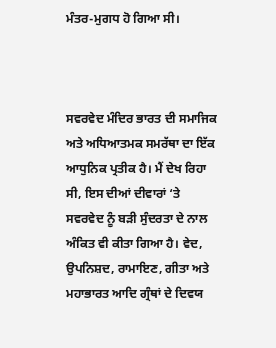ਮੰਤਰ-ਮੁਗਧ ਹੋ ਗਿਆ ਸੀ।



ਸਵਰਵੇਦ ਮੰਦਿਰ ਭਾਰਤ ਦੀ ਸਮਾਜਿਕ ਅਤੇ ਅਧਿਆਤਮਕ ਸਮਰੱਥਾ ਦਾ ਇੱਕ ਆਧੁਨਿਕ ਪ੍ਰਤੀਕ ਹੈ। ਮੈਂ ਦੇਖ ਰਿਹਾ ਸੀ, ਇਸ ਦੀਆਂ ਦੀਵਾਰਾਂ ‘ਤੇ ਸਵਰਵੇਦ ਨੂੰ ਬੜੀ ਸੁੰਦਰਤਾ ਦੇ ਨਾਲ ਅੰਕਿਤ ਵੀ ਕੀਤਾ ਗਿਆ ਹੈ। ਵੇਦ, ਉਪਨਿਸ਼ਦ, ਰਾਮਾਇਣ, ਗੀਤਾ ਅਤੇ ਮਹਾਭਾਰਤ ਆਦਿ ਗ੍ਰੰਥਾਂ ਦੇ ਦਿਵਯ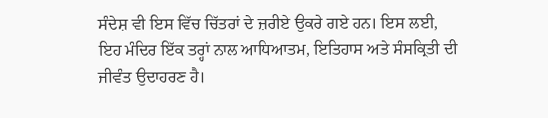ਸੰਦੇਸ਼ ਵੀ ਇਸ ਵਿੱਚ ਚਿੱਤਰਾਂ ਦੇ ਜ਼ਰੀਏ ਉਕਰੇ ਗਏ ਹਨ। ਇਸ ਲਈ, ਇਹ ਮੰਦਿਰ ਇੱਕ ਤਰ੍ਹਾਂ ਨਾਲ ਆਧਿਆਤਮ, ਇਤਿਹਾਸ ਅਤੇ ਸੰਸਕ੍ਰਿਤੀ ਦੀ ਜੀਵੰਤ ਉਦਾਹਰਣ ਹੈ।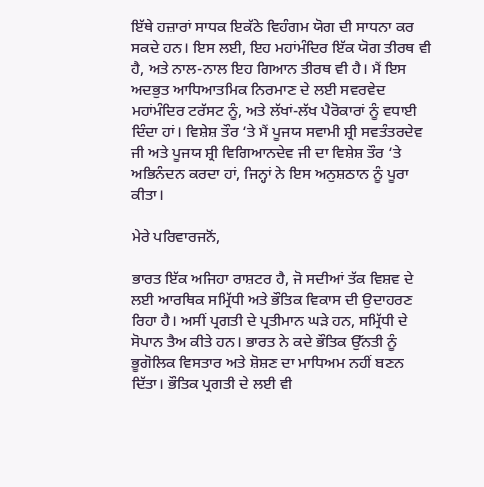ਇੱਥੇ ਹਜ਼ਾਰਾਂ ਸਾਧਕ ਇਕੱਠੇ ਵਿਹੰਗਮ ਯੋਗ ਦੀ ਸਾਧਨਾ ਕਰ ਸਕਦੇ ਹਨ। ਇਸ ਲਈ, ਇਹ ਮਹਾਂਮੰਦਿਰ ਇੱਕ ਯੋਗ ਤੀਰਥ ਵੀ ਹੈ, ਅਤੇ ਨਾਲ-ਨਾਲ ਇਹ ਗਿਆਨ ਤੀਰਥ ਵੀ ਹੈ। ਮੈਂ ਇਸ ਅਦਭੁਤ ਆਧਿਆਤਮਿਕ ਨਿਰਮਾਣ ਦੇ ਲਈ ਸਵਰਵੇਦ ਮਹਾਂਮੰਦਿਰ ਟਰੱਸਟ ਨੂੰ, ਅਤੇ ਲੱਖਾਂ-ਲੱਖ ਪੈਰੋਕਾਰਾਂ ਨੂੰ ਵਧਾਈ ਦਿੰਦਾ ਹਾਂ। ਵਿਸ਼ੇਸ਼ ਤੌਰ ‘ਤੇ ਮੈਂ ਪੂਜਯ ਸਵਾਮੀ ਸ਼੍ਰੀ ਸਵਤੰਤਰਦੇਵ ਜੀ ਅਤੇ ਪੂਜਯ ਸ਼੍ਰੀ ਵਿਗਿਆਨਦੇਵ ਜੀ ਦਾ ਵਿਸ਼ੇਸ਼ ਤੌਰ ‘ਤੇ ਅਭਿਨੰਦਨ ਕਰਦਾ ਹਾਂ, ਜਿਨ੍ਹਾਂ ਨੇ ਇਸ ਅਨੁਸ਼ਠਾਨ ਨੂੰ ਪੂਰਾ ਕੀਤਾ।

ਮੇਰੇ ਪਰਿਵਾਰਜਨੋਂ,

ਭਾਰਤ ਇੱਕ ਅਜਿਹਾ ਰਾਸ਼ਟਰ ਹੈ, ਜੋ ਸਦੀਆਂ ਤੱਕ ਵਿਸ਼ਵ ਦੇ ਲਈ ਆਰਥਿਕ ਸਮ੍ਰਿੱਧੀ ਅਤੇ ਭੌਤਿਕ ਵਿਕਾਸ ਦੀ ਉਦਾਹਰਣ ਰਿਹਾ ਹੈ। ਅਸੀਂ ਪ੍ਰਗਤੀ ਦੇ ਪ੍ਰਤੀਮਾਨ ਘੜੇ ਹਨ, ਸਮ੍ਰਿੱਧੀ ਦੇ ਸੋਪਾਨ ਤੈਅ ਕੀਤੇ ਹਨ। ਭਾਰਤ ਨੇ ਕਦੇ ਭੌਤਿਕ ਉੱਨਤੀ ਨੂੰ ਭੂਗੋਲਿਕ ਵਿਸਤਾਰ ਅਤੇ ਸ਼ੋਸ਼ਣ ਦਾ ਮਾਧਿਅਮ ਨਹੀਂ ਬਣਨ ਦਿੱਤਾ। ਭੌਤਿਕ ਪ੍ਰਗਤੀ ਦੇ ਲਈ ਵੀ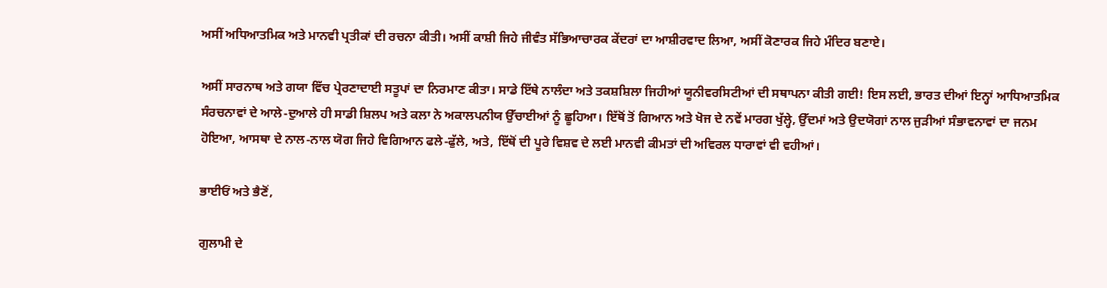ਅਸੀਂ ਅਧਿਆਤਮਿਕ ਅਤੇ ਮਾਨਵੀ ਪ੍ਰਤੀਕਾਂ ਦੀ ਰਚਨਾ ਕੀਤੀ। ਅਸੀਂ ਕਾਸ਼ੀ ਜਿਹੇ ਜੀਵੰਤ ਸੱਭਿਆਚਾਰਕ ਕੇਂਦਰਾਂ ਦਾ ਆਸ਼ੀਰਵਾਦ ਲਿਆ, ਅਸੀਂ ਕੋਣਾਰਕ ਜਿਹੇ ਮੰਦਿਰ ਬਣਾਏ।

ਅਸੀਂ ਸਾਰਨਾਥ ਅਤੇ ਗਯਾ ਵਿੱਚ ਪ੍ਰੇਰਣਾਦਾਈ ਸਤੂਪਾਂ ਦਾ ਨਿਰਮਾਣ ਕੀਤਾ। ਸਾਡੇ ਇੱਥੇ ਨਾਲੰਦਾ ਅਤੇ ਤਕਸ਼ਸ਼ਿਲਾ ਜਿਹੀਆਂ ਯੂਨੀਵਰਸਿਟੀਆਂ ਦੀ ਸਥਾਪਨਾ ਕੀਤੀ ਗਈ! ਇਸ ਲਈ, ਭਾਰਤ ਦੀਆਂ ਇਨ੍ਹਾਂ ਆਧਿਆਤਮਿਕ ਸੰਰਚਨਾਵਾਂ ਦੇ ਆਲੇ-ਦੁਆਲੇ ਹੀ ਸਾਡੀ ਸ਼ਿਲਪ ਅਤੇ ਕਲਾ ਨੇ ਅਕਾਲਪਨੀਯ ਉੱਚਾਈਆਂ ਨੂੰ ਛੂਹਿਆ। ਇੱਥੋਂ ਤੋਂ ਗਿਆਨ ਅਤੇ ਖੋਜ ਦੇ ਨਵੇਂ ਮਾਰਗ ਖੁੱਲ੍ਹੇ, ਉੱਦਮਾਂ ਅਤੇ ਉਦਯੋਗਾਂ ਨਾਲ ਜੁੜੀਆਂ ਸੰਭਾਵਨਾਵਾਂ ਦਾ ਜਨਮ ਹੋਇਆ, ਆਸਥਾ ਦੇ ਨਾਲ-ਨਾਲ ਯੋਗ ਜਿਹੇ ਵਿਗਿਆਨ ਫਲੇ-ਫੁੱਲੇ, ਅਤੇ, ਇੱਥੋਂ ਦੀ ਪੂਰੇ ਵਿਸ਼ਵ ਦੇ ਲਈ ਮਾਨਵੀ ਕੀਮਤਾਂ ਦੀ ਅਵਿਰਲ ਧਾਰਾਵਾਂ ਵੀ ਵਹੀਆਂ।

ਭਾਈਓਂ ਅਤੇ ਭੈਣੋਂ,

ਗੁਲਾਮੀ ਦੇ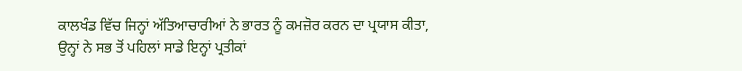ਕਾਲਖੰਡ ਵਿੱਚ ਜਿਨ੍ਹਾਂ ਅੱਤਿਆਚਾਰੀਆਂ ਨੇ ਭਾਰਤ ਨੂੰ ਕਮਜ਼ੋਰ ਕਰਨ ਦਾ ਪ੍ਰਯਾਸ ਕੀਤਾ, ਉਨ੍ਹਾਂ ਨੇ ਸਭ ਤੋਂ ਪਹਿਲਾਂ ਸਾਡੇ ਇਨ੍ਹਾਂ ਪ੍ਰਤੀਕਾਂ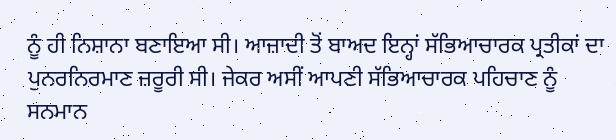ਨੂੰ ਹੀ ਨਿਸ਼ਾਨਾ ਬਣਾਇਆ ਸੀ। ਆਜ਼ਾਦੀ ਤੋਂ ਬਾਅਦ ਇਨ੍ਹਾਂ ਸੱਭਿਆਚਾਰਕ ਪ੍ਰਤੀਕਾਂ ਦਾ ਪੁਨਰਨਿਰਮਾਣ ਜ਼ਰੂਰੀ ਸੀ। ਜੇਕਰ ਅਸੀਂ ਆਪਣੀ ਸੱਭਿਆਚਾਰਕ ਪਹਿਚਾਣ ਨੂੰ ਸਨਮਾਨ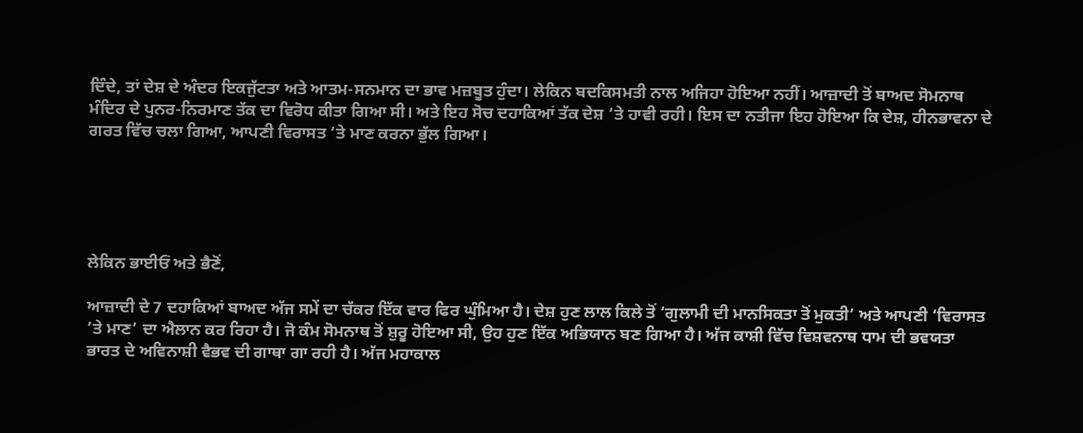ਦਿੰਦੇ, ਤਾਂ ਦੇਸ਼ ਦੇ ਅੰਦਰ ਇਕਜੁੱਟਤਾ ਅਤੇ ਆਤਮ-ਸਨਮਾਨ ਦਾ ਭਾਵ ਮਜ਼ਬੂਤ ਹੁੰਦਾ। ਲੇਕਿਨ ਬਦਕਿਸਮਤੀ ਨਾਲ ਅਜਿਹਾ ਹੋਇਆ ਨਹੀਂ। ਆਜ਼ਾਦੀ ਤੋਂ ਬਾਅਦ ਸੋਮਨਾਥ ਮੰਦਿਰ ਦੇ ਪੁਨਰ-ਨਿਰਮਾਣ ਤੱਕ ਦਾ ਵਿਰੋਧ ਕੀਤਾ ਗਿਆ ਸੀ। ਅਤੇ ਇਹ ਸੋਚ ਦਹਾਕਿਆਂ ਤੱਕ ਦੇਸ਼ ‘ਤੇ ਹਾਵੀ ਰਹੀ। ਇਸ ਦਾ ਨਤੀਜਾ ਇਹ ਹੋਇਆ ਕਿ ਦੇਸ਼, ਹੀਨਭਾਵਨਾ ਦੇ ਗਰਤ ਵਿੱਚ ਚਲਾ ਗਿਆ, ਆਪਣੀ ਵਿਰਾਸਤ ‘ਤੇ ਮਾਣ ਕਰਨਾ ਭੁੱਲ ਗਿਆ।





ਲੇਕਿਨ ਭਾਈਓਂ ਅਤੇ ਭੈਣੋਂ,

ਆਜ਼ਾਦੀ ਦੇ 7 ਦਹਾਕਿਆਂ ਬਾਅਦ ਅੱਜ ਸਮੇਂ ਦਾ ਚੱਕਰ ਇੱਕ ਵਾਰ ਫਿਰ ਘੁੰਮਿਆ ਹੈ। ਦੇਸ਼ ਹੁਣ ਲਾਲ ਕਿਲੇ ਤੋਂ ‘ਗੁਲਾਮੀ ਦੀ ਮਾਨਸਿਕਤਾ ਤੋਂ ਮੁਕਤੀ’ ਅਤੇ ਆਪਣੀ ‘ਵਿਰਾਸਤ ’ਤੇ ਮਾਣ’ ਦਾ ਐਲਾਨ ਕਰ ਰਿਹਾ ਹੈ। ਜੋ ਕੰਮ ਸੋਮਨਾਥ ਤੋਂ ਸ਼ੁਰੂ ਹੋਇਆ ਸੀ, ਉਹ ਹੁਣ ਇੱਕ ਅਭਿਯਾਨ ਬਣ ਗਿਆ ਹੈ। ਅੱਜ ਕਾਸ਼ੀ ਵਿੱਚ ਵਿਸ਼ਵਨਾਥ ਧਾਮ ਦੀ ਭਵਯਤਾ ਭਾਰਤ ਦੇ ਅਵਿਨਾਸ਼ੀ ਵੈਭਵ ਦੀ ਗਾਥਾ ਗਾ ਰਹੀ ਹੈ। ਅੱਜ ਮਹਾਕਾਲ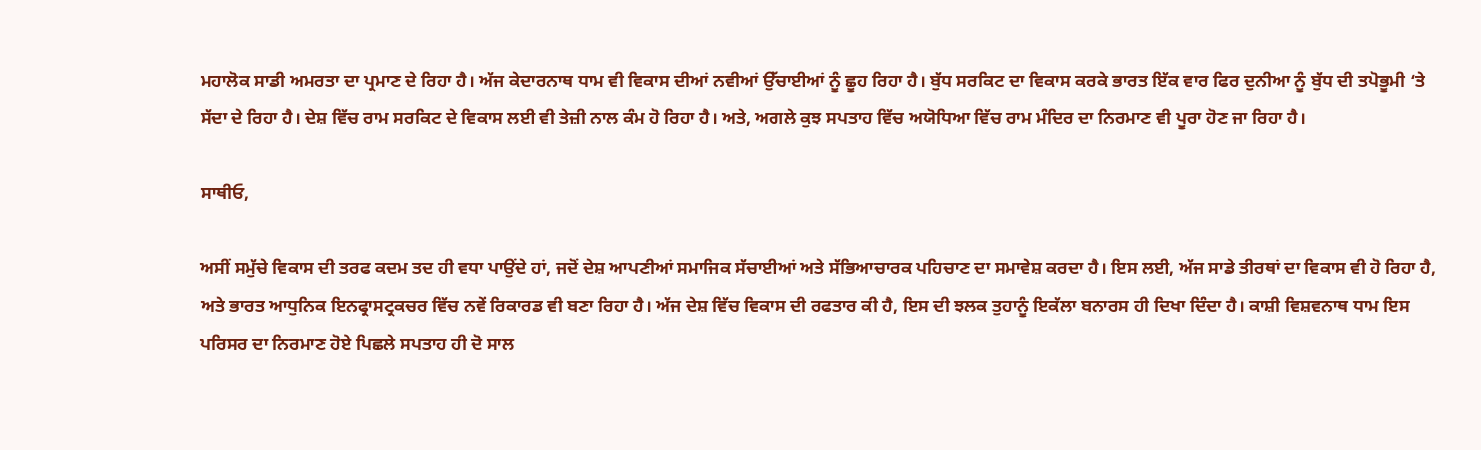ਮਹਾਲੋਕ ਸਾਡੀ ਅਮਰਤਾ ਦਾ ਪ੍ਰਮਾਣ ਦੇ ਰਿਹਾ ਹੈ। ਅੱਜ ਕੇਦਾਰਨਾਥ ਧਾਮ ਵੀ ਵਿਕਾਸ ਦੀਆਂ ਨਵੀਆਂ ਉੱਚਾਈਆਂ ਨੂੰ ਛੂਹ ਰਿਹਾ ਹੈ। ਬੁੱਧ ਸਰਕਿਟ ਦਾ ਵਿਕਾਸ ਕਰਕੇ ਭਾਰਤ ਇੱਕ ਵਾਰ ਫਿਰ ਦੁਨੀਆ ਨੂੰ ਬੁੱਧ ਦੀ ਤਪੋਭੂਮੀ ‘ਤੇ ਸੱਦਾ ਦੇ ਰਿਹਾ ਹੈ। ਦੇਸ਼ ਵਿੱਚ ਰਾਮ ਸਰਕਿਟ ਦੇ ਵਿਕਾਸ ਲਈ ਵੀ ਤੇਜ਼ੀ ਨਾਲ ਕੰਮ ਹੋ ਰਿਹਾ ਹੈ। ਅਤੇ, ਅਗਲੇ ਕੁਝ ਸਪਤਾਹ ਵਿੱਚ ਅਯੋਧਿਆ ਵਿੱਚ ਰਾਮ ਮੰਦਿਰ ਦਾ ਨਿਰਮਾਣ ਵੀ ਪੂਰਾ ਹੋਣ ਜਾ ਰਿਹਾ ਹੈ।

ਸਾਥੀਓ,

ਅਸੀਂ ਸਮੁੱਚੇ ਵਿਕਾਸ ਦੀ ਤਰਫ ਕਦਮ ਤਦ ਹੀ ਵਧਾ ਪਾਉਂਦੇ ਹਾਂ, ਜਦੋਂ ਦੇਸ਼ ਆਪਣੀਆਂ ਸਮਾਜਿਕ ਸੱਚਾਈਆਂ ਅਤੇ ਸੱਭਿਆਚਾਰਕ ਪਹਿਚਾਣ ਦਾ ਸਮਾਵੇਸ਼ ਕਰਦਾ ਹੈ। ਇਸ ਲਈ, ਅੱਜ ਸਾਡੇ ਤੀਰਥਾਂ ਦਾ ਵਿਕਾਸ ਵੀ ਹੋ ਰਿਹਾ ਹੈ, ਅਤੇ ਭਾਰਤ ਆਧੁਨਿਕ ਇਨਫ੍ਰਾਸਟ੍ਰਕਚਰ ਵਿੱਚ ਨਵੇਂ ਰਿਕਾਰਡ ਵੀ ਬਣਾ ਰਿਹਾ ਹੈ। ਅੱਜ ਦੇਸ਼ ਵਿੱਚ ਵਿਕਾਸ ਦੀ ਰਫਤਾਰ ਕੀ ਹੈ, ਇਸ ਦੀ ਝਲਕ ਤੁਹਾਨੂੰ ਇਕੱਲਾ ਬਨਾਰਸ ਹੀ ਦਿਖਾ ਦਿੰਦਾ ਹੈ। ਕਾਸ਼ੀ ਵਿਸ਼ਵਨਾਥ ਧਾਮ ਇਸ ਪਰਿਸਰ ਦਾ ਨਿਰਮਾਣ ਹੋਏ ਪਿਛਲੇ ਸਪਤਾਹ ਹੀ ਦੋ ਸਾਲ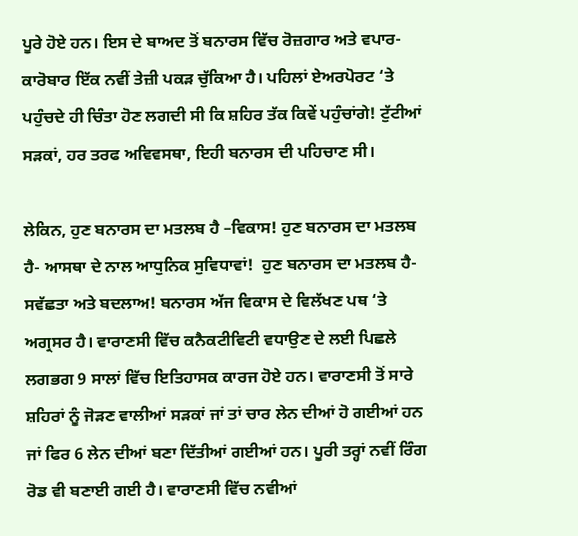ਪੂਰੇ ਹੋਏ ਹਨ। ਇਸ ਦੇ ਬਾਅਦ ਤੋਂ ਬਨਾਰਸ ਵਿੱਚ ਰੋਜ਼ਗਾਰ ਅਤੇ ਵਪਾਰ-ਕਾਰੋਬਾਰ ਇੱਕ ਨਵੀਂ ਤੇਜ਼ੀ ਪਕੜ ਚੁੱਕਿਆ ਹੈ। ਪਹਿਲਾਂ ਏਅਰਪੋਰਟ ‘ਤੇ ਪਹੁੰਚਦੇ ਹੀ ਚਿੰਤਾ ਹੋਣ ਲਗਦੀ ਸੀ ਕਿ ਸ਼ਹਿਰ ਤੱਕ ਕਿਵੇਂ ਪਹੁੰਚਾਂਗੇ! ਟੁੱਟੀਆਂ ਸੜਕਾਂ, ਹਰ ਤਰਫ ਅਵਿਵਸਥਾ, ਇਹੀ ਬਨਾਰਸ ਦੀ ਪਹਿਚਾਣ ਸੀ।

ਲੇਕਿਨ, ਹੁਣ ਬਨਾਰਸ ਦਾ ਮਤਲਬ ਹੈ –ਵਿਕਾਸ! ਹੁਣ ਬਨਾਰਸ ਦਾ ਮਤਲਬ ਹੈ- ਆਸਥਾ ਦੇ ਨਾਲ ਆਧੁਨਿਕ ਸੁਵਿਧਾਵਾਂ!  ਹੁਣ ਬਨਾਰਸ ਦਾ ਮਤਲਬ ਹੈ- ਸਵੱਛਤਾ ਅਤੇ ਬਦਲਾਅ! ਬਨਾਰਸ ਅੱਜ ਵਿਕਾਸ ਦੇ ਵਿਲੱਖਣ ਪਥ ‘ਤੇ ਅਗ੍ਰਸਰ ਹੈ। ਵਾਰਾਣਸੀ ਵਿੱਚ ਕਨੈਕਟੀਵਿਟੀ ਵਧਾਉਣ ਦੇ ਲਈ ਪਿਛਲੇ ਲਗਭਗ 9 ਸਾਲਾਂ ਵਿੱਚ ਇਤਿਹਾਸਕ ਕਾਰਜ ਹੋਏ ਹਨ। ਵਾਰਾਣਸੀ ਤੋਂ ਸਾਰੇ ਸ਼ਹਿਰਾਂ ਨੂੰ ਜੋੜਣ ਵਾਲੀਆਂ ਸੜਕਾਂ ਜਾਂ ਤਾਂ ਚਾਰ ਲੇਨ ਦੀਆਂ ਹੋ ਗਈਆਂ ਹਨ ਜਾਂ ਫਿਰ 6 ਲੇਨ ਦੀਆਂ ਬਣਾ ਦਿੱਤੀਆਂ ਗਈਆਂ ਹਨ। ਪੂਰੀ ਤਰ੍ਹਾਂ ਨਵੀਂ ਰਿੰਗ ਰੋਡ ਵੀ ਬਣਾਈ ਗਈ ਹੈ। ਵਾਰਾਣਸੀ ਵਿੱਚ ਨਵੀਆਂ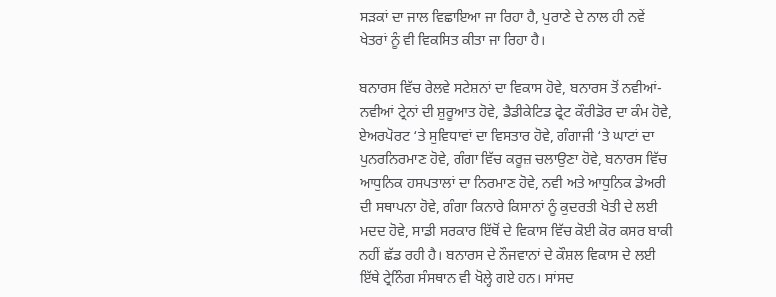ਸੜਕਾਂ ਦਾ ਜਾਲ ਵਿਛਾਇਆ ਜਾ ਰਿਹਾ ਹੈ, ਪੁਰਾਣੇ ਦੇ ਨਾਲ ਹੀ ਨਵੇਂ ਖੇਤਰਾਂ ਨੂੰ ਵੀ ਵਿਕਸਿਤ ਕੀਤਾ ਜਾ ਰਿਹਾ ਹੈ।

ਬਨਾਰਸ ਵਿੱਚ ਰੇਲਵੇ ਸਟੇਸ਼ਨਾਂ ਦਾ ਵਿਕਾਸ ਹੋਵੇ, ਬਨਾਰਸ ਤੋਂ ਨਵੀਆਂ-ਨਵੀਆਂ ਟ੍ਰੇਨਾਂ ਦੀ ਸ਼ੁਰੂਆਤ ਹੋਵੇ, ਡੈਡੀਕੇਟਿਡ ਫ੍ਰੇਟ ਕੌਰੀਡੋਰ ਦਾ ਕੰਮ ਹੋਵੇ, ਏਅਰਪੋਰਟ ‘ਤੇ ਸੁਵਿਧਾਵਾਂ ਦਾ ਵਿਸਤਾਰ ਹੋਵੇ, ਗੰਗਾਜੀ ‘ਤੇ ਘਾਟਾਂ ਦਾ ਪੁਨਰਨਿਰਮਾਣ ਹੋਵੇ, ਗੰਗਾ ਵਿੱਚ ਕਰੂਜ਼ ਚਲਾਉਣਾ ਹੋਵੇ, ਬਨਾਰਸ ਵਿੱਚ ਆਧੁਨਿਕ ਹਸਪਤਾਲਾਂ ਦਾ ਨਿਰਮਾਣ ਹੋਵੇ, ਨਵੀ ਅਤੇ ਆਧੁਨਿਕ ਡੇਅਰੀ ਦੀ ਸਥਾਪਨਾ ਹੋਵੇ, ਗੰਗਾ ਕਿਨਾਰੇ ਕਿਸਾਨਾਂ ਨੂੰ ਕੁਦਰਤੀ ਖੇਤੀ ਦੇ ਲਈ ਮਦਦ ਹੋਵੇ, ਸਾਡੀ ਸਰਕਾਰ ਇੱਥੋਂ ਦੇ ਵਿਕਾਸ ਵਿੱਚ ਕੋਈ ਕੋਰ ਕਸਰ ਬਾਕੀ ਨਹੀਂ ਛੱਡ ਰਹੀ ਹੈ। ਬਨਾਰਸ ਦੇ ਨੌਜਵਾਨਾਂ ਦੇ ਕੌਸ਼ਲ ਵਿਕਾਸ ਦੇ ਲਈ ਇੱਥੇ ਟ੍ਰੇਨਿੰਗ ਸੰਸਥਾਨ ਵੀ ਖੋਲ੍ਹੇ ਗਏ ਹਨ। ਸਾਂਸਦ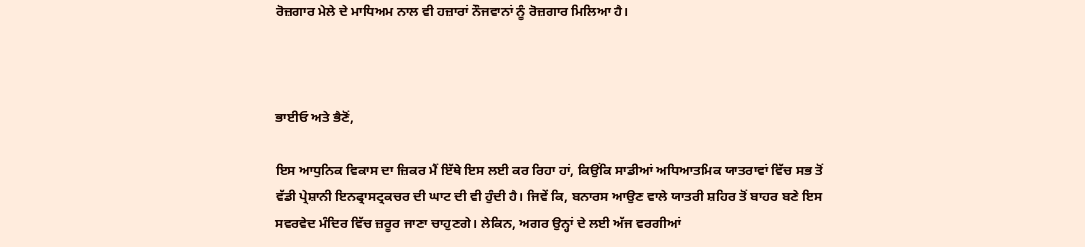ਰੋਜ਼ਗਾਰ ਮੇਲੇ ਦੇ ਮਾਧਿਅਮ ਨਾਲ ਵੀ ਹਜ਼ਾਰਾਂ ਨੌਜਵਾਨਾਂ ਨੂੰ ਰੋਜ਼ਗਾਰ ਮਿਲਿਆ ਹੈ।



ਭਾਈਓ ਅਤੇ ਭੈਣੋਂ,

ਇਸ ਆਧੁਨਿਕ ਵਿਕਾਸ ਦਾ ਜ਼ਿਕਰ ਮੈਂ ਇੱਥੇ ਇਸ ਲਈ ਕਰ ਰਿਹਾ ਹਾਂ, ਕਿਉਂਕਿ ਸਾਡੀਆਂ ਅਧਿਆਤਮਿਕ ਯਾਤਰਾਵਾਂ ਵਿੱਚ ਸਭ ਤੋਂ ਵੱਡੀ ਪ੍ਰੇਸ਼ਾਨੀ ਇਨਫ੍ਰਾਸਟ੍ਰਕਚਰ ਦੀ ਘਾਟ ਦੀ ਵੀ ਹੁੰਦੀ ਹੈ। ਜਿਵੇਂ ਕਿ, ਬਨਾਰਸ ਆਉਣ ਵਾਲੇ ਯਾਤਰੀ ਸ਼ਹਿਰ ਤੋਂ ਬਾਹਰ ਬਣੇ ਇਸ ਸਵਰਵੇਦ ਮੰਦਿਰ ਵਿੱਚ ਜ਼ਰੂਰ ਜਾਣਾ ਚਾਹੁਣਗੇ। ਲੇਕਿਨ, ਅਗਰ ਉਨ੍ਹਾਂ ਦੇ ਲਈ ਅੱਜ ਵਰਗੀਆਂ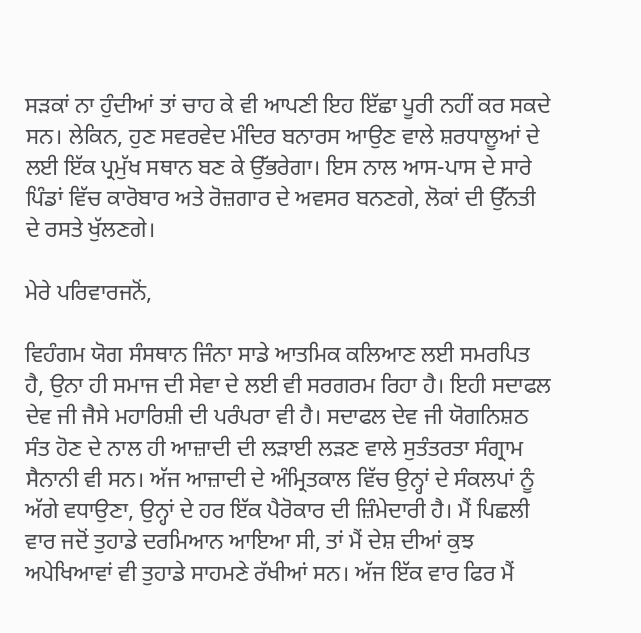ਸੜਕਾਂ ਨਾ ਹੁੰਦੀਆਂ ਤਾਂ ਚਾਹ ਕੇ ਵੀ ਆਪਣੀ ਇਹ ਇੱਛਾ ਪੂਰੀ ਨਹੀਂ ਕਰ ਸਕਦੇ ਸਨ। ਲੇਕਿਨ, ਹੁਣ ਸਵਰਵੇਦ ਮੰਦਿਰ ਬਨਾਰਸ ਆਉਣ ਵਾਲੇ ਸ਼ਰਧਾਲੂਆਂ ਦੇ ਲਈ ਇੱਕ ਪ੍ਰਮੁੱਖ ਸਥਾਨ ਬਣ ਕੇ ਉੱਭਰੇਗਾ। ਇਸ ਨਾਲ ਆਸ-ਪਾਸ ਦੇ ਸਾਰੇ ਪਿੰਡਾਂ ਵਿੱਚ ਕਾਰੋਬਾਰ ਅਤੇ ਰੋਜ਼ਗਾਰ ਦੇ ਅਵਸਰ ਬਨਣਗੇ, ਲੋਕਾਂ ਦੀ ਉੱਨਤੀ ਦੇ ਰਸਤੇ ਖੁੱਲਣਗੇ।

ਮੇਰੇ ਪਰਿਵਾਰਜਨੋਂ,

ਵਿਹੰਗਮ ਯੋਗ ਸੰਸਥਾਨ ਜਿੰਨਾ ਸਾਡੇ ਆਤਮਿਕ ਕਲਿਆਣ ਲਈ ਸਮਰਪਿਤ ਹੈ, ਉਨਾ ਹੀ ਸਮਾਜ ਦੀ ਸੇਵਾ ਦੇ ਲਈ ਵੀ ਸਰਗਰਮ ਰਿਹਾ ਹੈ। ਇਹੀ ਸਦਾਫਲ ਦੇਵ ਜੀ ਜੈਸੇ ਮਹਾਰਿਸ਼ੀ ਦੀ ਪਰੰਪਰਾ ਵੀ ਹੈ। ਸਦਾਫਲ ਦੇਵ ਜੀ ਯੋਗਨਿਸ਼ਠ ਸੰਤ ਹੋਣ ਦੇ ਨਾਲ ਹੀ ਆਜ਼ਾਦੀ ਦੀ ਲੜਾਈ ਲੜਣ ਵਾਲੇ ਸੁਤੰਤਰਤਾ ਸੰਗ੍ਰਾਮ ਸੈਨਾਨੀ ਵੀ ਸਨ। ਅੱਜ ਆਜ਼ਾਦੀ ਦੇ ਅੰਮ੍ਰਿਤਕਾਲ ਵਿੱਚ ਉਨ੍ਹਾਂ ਦੇ ਸੰਕਲਪਾਂ ਨੂੰ ਅੱਗੇ ਵਧਾਉਣਾ, ਉਨ੍ਹਾਂ ਦੇ ਹਰ ਇੱਕ ਪੈਰੋਕਾਰ ਦੀ ਜ਼ਿੰਮੇਦਾਰੀ ਹੈ। ਮੈਂ ਪਿਛਲੀ ਵਾਰ ਜਦੋਂ ਤੁਹਾਡੇ ਦਰਮਿਆਨ ਆਇਆ ਸੀ, ਤਾਂ ਮੈਂ ਦੇਸ਼ ਦੀਆਂ ਕੁਝ ਅਪੇਖਿਆਵਾਂ ਵੀ ਤੁਹਾਡੇ ਸਾਹਮਣੇ ਰੱਖੀਆਂ ਸਨ। ਅੱਜ ਇੱਕ ਵਾਰ ਫਿਰ ਮੈਂ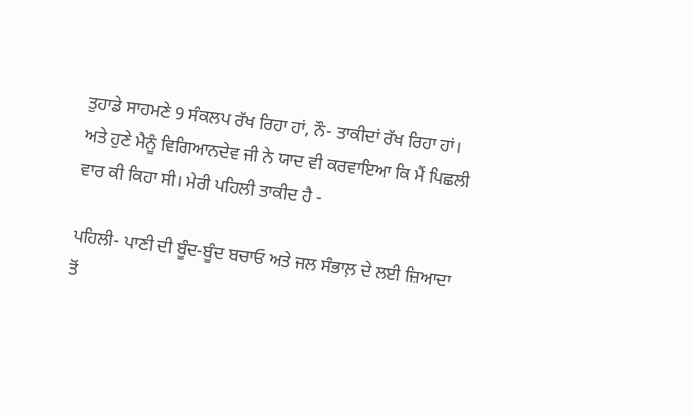ਤੁਹਾਡੇ ਸਾਹਮਣੇ 9 ਸੰਕਲਪ ਰੱਖ ਰਿਹਾ ਹਾਂ, ਨੌ- ਤਾਕੀਦਾਂ ਰੱਖ ਰਿਹਾ ਹਾਂ। ਅਤੇ ਹੁਣੇ ਮੈਨੂੰ ਵਿਗਿਆਨਦੇਵ ਜੀ ਨੇ ਯਾਦ ਵੀ ਕਰਵਾਇਆ ਕਿ ਮੈਂ ਪਿਛਲੀ ਵਾਰ ਕੀ ਕਿਹਾ ਸੀ। ਮੇਰੀ ਪਹਿਲੀ ਤਾਕੀਦ ਹੈ -

ਪਹਿਲੀ- ਪਾਣੀ ਦੀ ਬੂੰਦ-ਬੂੰਦ ਬਚਾਓ ਅਤੇ ਜਲ ਸੰਭਾਲ਼ ਦੇ ਲਈ ਜ਼ਿਆਦਾ ਤੋਂ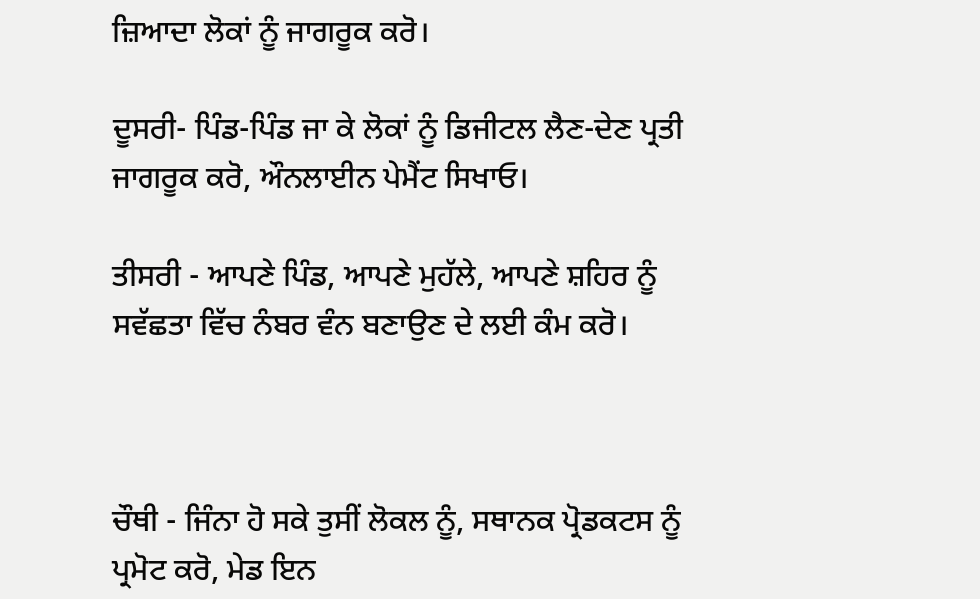ਜ਼ਿਆਦਾ ਲੋਕਾਂ ਨੂੰ ਜਾਗਰੂਕ ਕਰੋ।

ਦੂਸਰੀ- ਪਿੰਡ-ਪਿੰਡ ਜਾ ਕੇ ਲੋਕਾਂ ਨੂੰ ਡਿਜੀਟਲ ਲੈਣ-ਦੇਣ ਪ੍ਰਤੀ ਜਾਗਰੂਕ ਕਰੋ, ਔਨਲਾਈਨ ਪੇਮੈਂਟ ਸਿਖਾਓ।

ਤੀਸਰੀ - ਆਪਣੇ ਪਿੰਡ, ਆਪਣੇ ਮੁਹੱਲੇ, ਆਪਣੇ ਸ਼ਹਿਰ ਨੂੰ ਸਵੱਛਤਾ ਵਿੱਚ ਨੰਬਰ ਵੰਨ ਬਣਾਉਣ ਦੇ ਲਈ ਕੰਮ ਕਰੋ।



ਚੌਥੀ - ਜਿੰਨਾ ਹੋ ਸਕੇ ਤੁਸੀਂ ਲੋਕਲ ਨੂੰ, ਸਥਾਨਕ ਪ੍ਰੋਡਕਟਸ ਨੂੰ ਪ੍ਰਮੋਟ ਕਰੋ, ਮੇਡ ਇਨ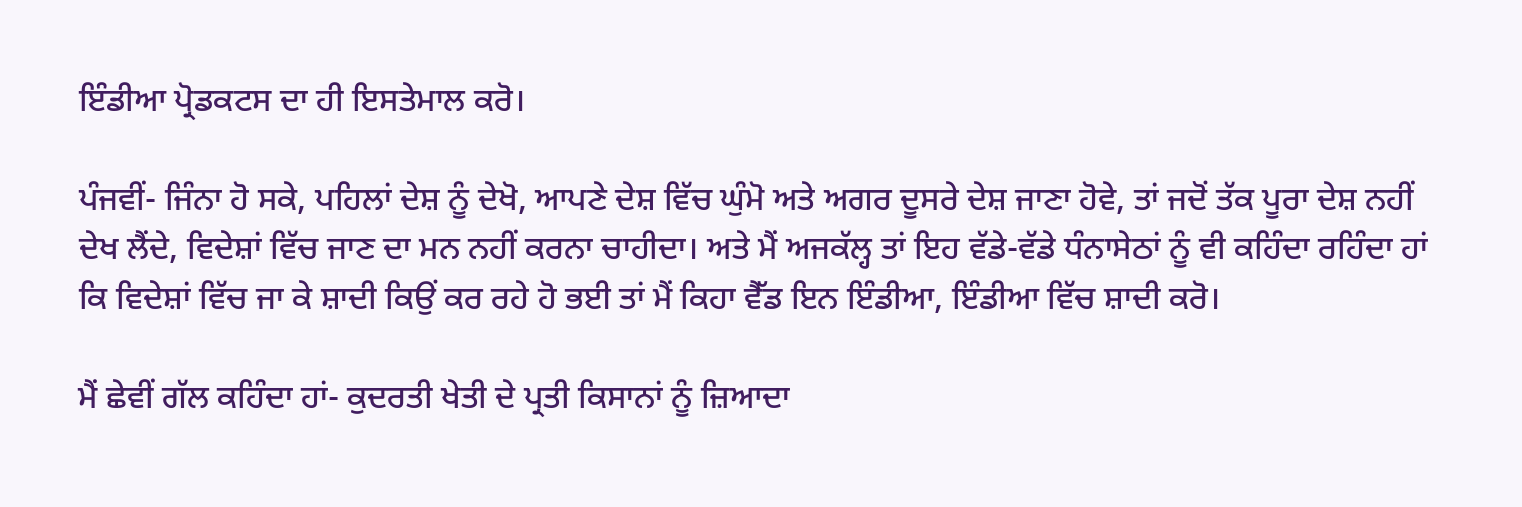ਇੰਡੀਆ ਪ੍ਰੋਡਕਟਸ ਦਾ ਹੀ ਇਸਤੇਮਾਲ ਕਰੋ।

ਪੰਜਵੀਂ- ਜਿੰਨਾ ਹੋ ਸਕੇ, ਪਹਿਲਾਂ ਦੇਸ਼ ਨੂੰ ਦੇਖੋ, ਆਪਣੇ ਦੇਸ਼ ਵਿੱਚ ਘੁੰਮੋ ਅਤੇ ਅਗਰ ਦੂਸਰੇ ਦੇਸ਼ ਜਾਣਾ ਹੋਵੇ, ਤਾਂ ਜਦੋਂ ਤੱਕ ਪੂਰਾ ਦੇਸ਼ ਨਹੀਂ ਦੇਖ ਲੈਂਦੇ, ਵਿਦੇਸ਼ਾਂ ਵਿੱਚ ਜਾਣ ਦਾ ਮਨ ਨਹੀਂ ਕਰਨਾ ਚਾਹੀਦਾ। ਅਤੇ ਮੈਂ ਅਜਕੱਲ੍ਹ ਤਾਂ ਇਹ ਵੱਡੇ-ਵੱਡੇ ਧੰਨਾਸੇਠਾਂ ਨੂੰ ਵੀ ਕਹਿੰਦਾ ਰਹਿੰਦਾ ਹਾਂ ਕਿ ਵਿਦੇਸ਼ਾਂ ਵਿੱਚ ਜਾ ਕੇ ਸ਼ਾਦੀ ਕਿਉਂ ਕਰ ਰਹੇ ਹੋ ਭਈ ਤਾਂ ਮੈਂ ਕਿਹਾ ਵੈੱਡ ਇਨ ਇੰਡੀਆ, ਇੰਡੀਆ ਵਿੱਚ ਸ਼ਾਦੀ ਕਰੋ।

ਮੈਂ ਛੇਵੀਂ ਗੱਲ ਕਹਿੰਦਾ ਹਾਂ- ਕੁਦਰਤੀ ਖੇਤੀ ਦੇ ਪ੍ਰਤੀ ਕਿਸਾਨਾਂ ਨੂੰ ਜ਼ਿਆਦਾ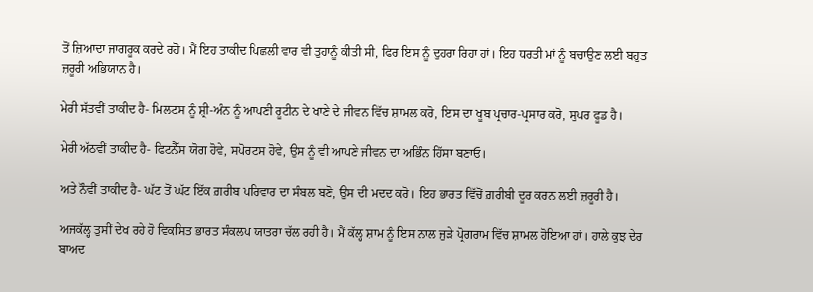ਤੋਂ ਜ਼ਿਆਦਾ ਜਾਗਰੂਕ ਕਰਦੇ ਰਹੋ। ਮੈਂ ਇਹ ਤਾਕੀਦ ਪਿਛਲੀ ਵਾਰ ਵੀ ਤੁਹਾਨੂੰ ਕੀਤੀ ਸੀ, ਫਿਰ ਇਸ ਨੂੰ ਦੁਹਰਾ ਰਿਹਾ ਹਾਂ। ਇਹ ਧਰਤੀ ਮਾਂ ਨੂੰ ਬਚਾਉਣ ਲਈ ਬਹੁਤ ਜ਼ਰੂਰੀ ਅਭਿਯਾਨ ਹੈ।

ਮੇਰੀ ਸੱਤਵੀਂ ਤਾਕੀਦ ਹੈ- ਮਿਲਟਸ ਨੂੰ ਸ਼੍ਰੀ-ਅੰਨ ਨੂੰ ਆਪਣੀ ਰੂਟੀਨ ਦੇ ਖਾਣੇ ਦੇ ਜੀਵਨ ਵਿੱਚ ਸ਼ਾਮਲ ਕਰੋ, ਇਸ ਦਾ ਖੂਬ ਪ੍ਰਚਾਰ-ਪ੍ਰਸਾਰ ਕਰੋ, ਸੁਪਰ ਫੂਡ ਹੈ।

ਮੇਰੀ ਅੱਠਵੀਂ ਤਾਕੀਦ ਹੈ- ਫਿਟਨੈੱਸ ਯੋਗ ਹੋਵੇ, ਸਪੋਰਟਸ ਹੋਵੇ, ਉਸ ਨੂੰ ਵੀ ਆਪਣੇ ਜੀਵਨ ਦਾ ਅਭਿੰਨ ਹਿੱਸਾ ਬਣਾਓ।

ਅਤੇ ਨੌਵੀਂ ਤਾਕੀਦ ਹੈ- ਘੱਟ ਤੋਂ ਘੱਟ ਇੱਕ ਗ਼ਰੀਬ ਪਰਿਵਾਰ ਦਾ ਸੰਬਲ ਬਣੋ, ਉਸ ਦੀ ਮਦਦ ਕਰੋ। ਇਹ ਭਾਰਤ ਵਿੱਚੋਂ ਗ਼ਰੀਬੀ ਦੂਰ ਕਰਨ ਲਈ ਜ਼ਰੂਰੀ ਹੈ।

ਅਜਕੱਲ੍ਹ ਤੁਸੀਂ ਦੇਖ ਰਹੇ ਹੋ ਵਿਕਸਿਤ ਭਾਰਤ ਸੰਕਲਪ ਯਾਤਰਾ ਚੱਲ ਰਹੀ ਹੈ। ਮੈਂ ਕੱਲ੍ਹ ਸ਼ਾਮ ਨੂੰ ਇਸ ਨਾਲ ਜੁੜੇ ਪ੍ਰੋਗਰਾਮ ਵਿੱਚ ਸ਼ਾਮਲ ਹੋਇਆ ਹਾਂ। ਹਾਲੇ ਕੁਝ ਦੇਰ ਬਾਅਦ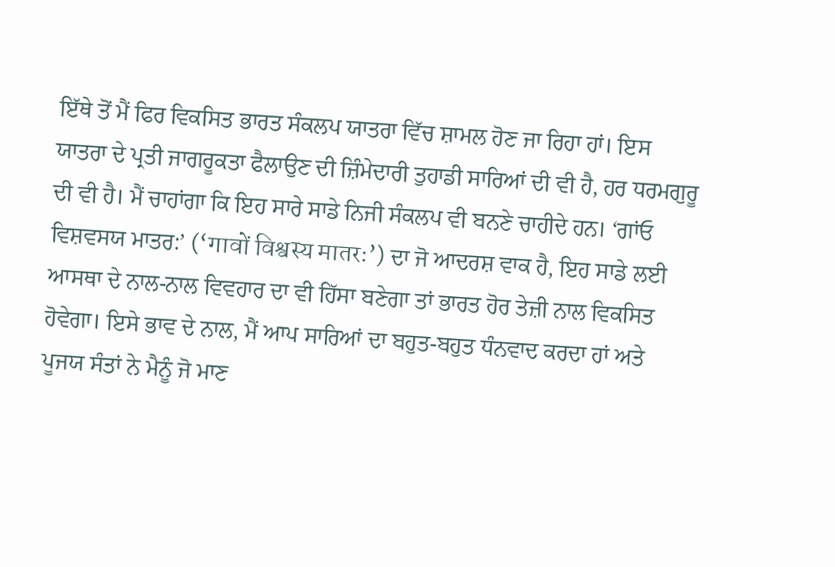ਇੱਥੇ ਤੋਂ ਮੈਂ ਫਿਰ ਵਿਕਸਿਤ ਭਾਰਤ ਸੰਕਲਪ ਯਾਤਰਾ ਵਿੱਚ ਸ਼ਾਮਲ ਹੋਣ ਜਾ ਰਿਹਾ ਹਾਂ। ਇਸ ਯਾਤਰਾ ਦੇ ਪ੍ਰਤੀ ਜਾਗਰੂਕਤਾ ਫੈਲਾਉਣ ਦੀ ਜ਼ਿੰਮੇਦਾਰੀ ਤੁਹਾਡੀ ਸਾਰਿਆਂ ਦੀ ਵੀ ਹੈ, ਹਰ ਧਰਮਗੁਰੂ ਦੀ ਵੀ ਹੈ। ਮੈਂ ਚਾਹਾਂਗਾ ਕਿ ਇਹ ਸਾਰੇ ਸਾਡੇ ਨਿਜੀ ਸੰਕਲਪ ਵੀ ਬਨਣੇ ਚਾਹੀਦੇ ਹਨ। ‘ਗਾਂਓ ਵਿਸ਼ਵਸਯ ਮਾਤਰ:’ (‘गावों विश्वस्य मातरः’) ਦਾ ਜੋ ਆਦਰਸ਼ ਵਾਕ ਹੈ, ਇਹ ਸਾਡੇ ਲਈ ਆਸਥਾ ਦੇ ਨਾਲ-ਨਾਲ ਵਿਵਹਾਰ ਦਾ ਵੀ ਹਿੱਸਾ ਬਣੇਗਾ ਤਾਂ ਭਾਰਤ ਹੋਰ ਤੇਜ਼ੀ ਨਾਲ ਵਿਕਸਿਤ ਹੋਵੇਗਾ। ਇਸੇ ਭਾਵ ਦੇ ਨਾਲ, ਮੈਂ ਆਪ ਸਾਰਿਆਂ ਦਾ ਬਹੁਤ-ਬਹੁਤ ਧੰਨਵਾਦ ਕਰਦਾ ਹਾਂ ਅਤੇ ਪੂਜਯ ਸੰਤਾਂ ਨੇ ਮੈਨੂੰ ਜੋ ਮਾਣ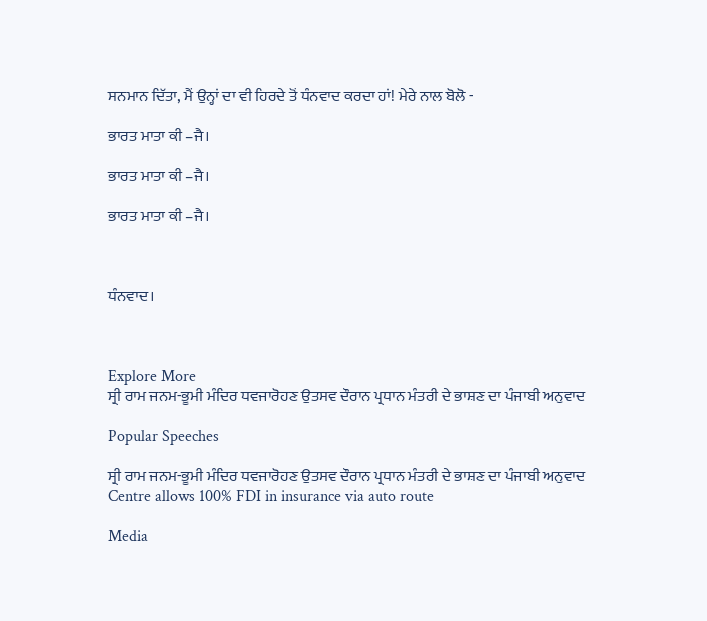ਸਨਮਾਨ ਦਿੱਤਾ, ਮੈਂ ਉਨ੍ਹਾਂ ਦਾ ਵੀ ਹਿਰਦੇ ਤੋਂ ਧੰਨਵਾਦ ਕਰਦਾ ਹਾਂ! ਮੇਰੇ ਨਾਲ ਬੋਲੋ -

ਭਾਰਤ ਮਾਤਾ ਕੀ –ਜੈ।

ਭਾਰਤ ਮਾਤਾ ਕੀ –ਜੈ।

ਭਾਰਤ ਮਾਤਾ ਕੀ –ਜੈ।



ਧੰਨਵਾਦ।



Explore More
ਸ੍ਰੀ ਰਾਮ ਜਨਮ-ਭੂਮੀ ਮੰਦਿਰ ਧਵਜਾਰੋਹਣ ਉਤਸਵ ਦੌਰਾਨ ਪ੍ਰਧਾਨ ਮੰਤਰੀ ਦੇ ਭਾਸ਼ਣ ਦਾ ਪੰਜਾਬੀ ਅਨੁਵਾਦ

Popular Speeches

ਸ੍ਰੀ ਰਾਮ ਜਨਮ-ਭੂਮੀ ਮੰਦਿਰ ਧਵਜਾਰੋਹਣ ਉਤਸਵ ਦੌਰਾਨ ਪ੍ਰਧਾਨ ਮੰਤਰੀ ਦੇ ਭਾਸ਼ਣ ਦਾ ਪੰਜਾਬੀ ਅਨੁਵਾਦ
Centre allows 100% FDI in insurance via auto route

Media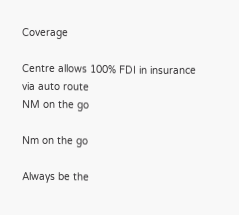Coverage

Centre allows 100% FDI in insurance via auto route
NM on the go

Nm on the go

Always be the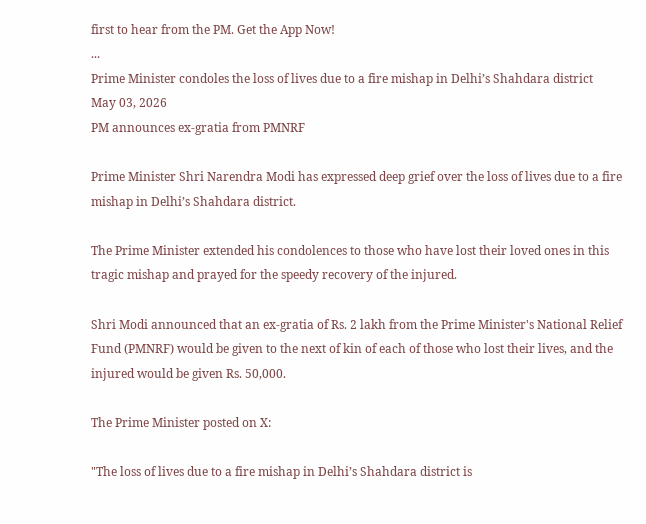first to hear from the PM. Get the App Now!
...
Prime Minister condoles the loss of lives due to a fire mishap in Delhi’s Shahdara district
May 03, 2026
PM announces ex-gratia from PMNRF

Prime Minister Shri Narendra Modi has expressed deep grief over the loss of lives due to a fire mishap in Delhi’s Shahdara district.

The Prime Minister extended his condolences to those who have lost their loved ones in this tragic mishap and prayed for the speedy recovery of the injured.

Shri Modi announced that an ex-gratia of Rs. 2 lakh from the Prime Minister's National Relief Fund (PMNRF) would be given to the next of kin of each of those who lost their lives, and the injured would be given Rs. 50,000.

The Prime Minister posted on X:

"The loss of lives due to a fire mishap in Delhi’s Shahdara district is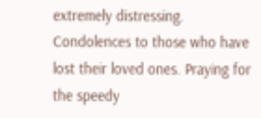extremely distressing. Condolences to those who have lost their loved ones. Praying for the speedy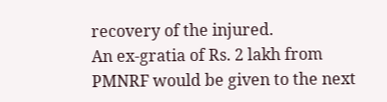recovery of the injured.
An ex-gratia of Rs. 2 lakh from PMNRF would be given to the next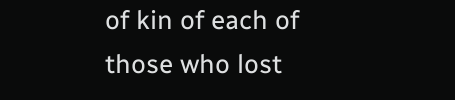of kin of each of those who lost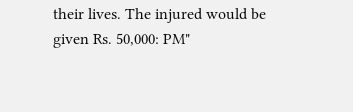their lives. The injured would be given Rs. 50,000: PM"